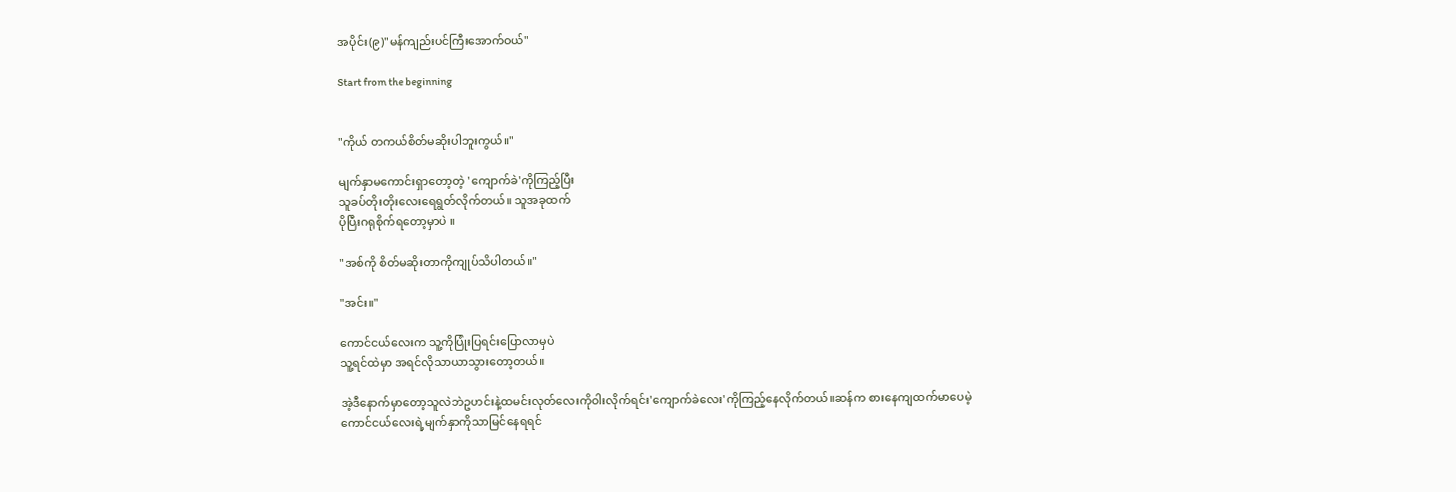အပိုင်း(၉)"မန်ကျည်းပင်ကြီးအောက်ဝယ်"

Start from the beginning


"ကိုယ် တကယ်စိတ်မဆိုးပါဘူးကွယ်။"

မျက်နှာမကောင်းရှာတော့တဲ့ 'ကျောက်ခဲ'ကိုကြည့်ပြီး
သူခပ်တိုးတိုးလေးရေရွတ်လိုက်တယ်။ သူအခုထက်
ပိုပြီးဂရုစိုက်ရတော့မှာပဲ ။

"အစ်ကို စိတ်မဆိုးတာကိုကျုပ်သိပါတယ်။"

"အင်း။"

ကောင်ငယ်လေးက သူ့ကိုပြုံးပြရင်းပြောလာမှပဲ
သူ့ရင်ထဲမှာ အရင်လိုသာယာသွားတော့တယ်။

အဲ့ဒီနောက်မှာတော့သူလဲဘဲဥဟင်းနဲ့ထမင်းလုတ်လေးကိုဝါးလိုက်ရင်း'ကျောက်ခဲလေး'ကိုကြည့်နေလိုက်တယ်။ဆန်က စားနေကျထက်မာပေမဲ့
ကောင်ငယ်လေးရဲ့မျက်နှာကိုသာမြင်နေရရင်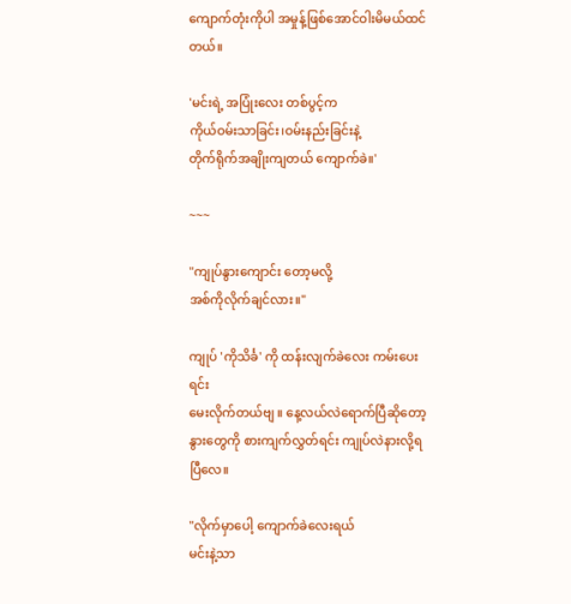ကျောက်တုံးကိုပါ အမှုန့်ဖြစ်အောင်ဝါးမိမယ်ထင်တယ်။

'မင်းရဲ့ အပြုံးလေး တစ်ပွင့်က
ကိုယ်ဝမ်းသာခြင်း၊ဝမ်းနည်းခြင်းနဲ့
တိုက်ရိုက်အချိုးကျတယ် ကျောက်ခဲ။'

~~~

"ကျုပ်နွားကျောင်း တော့မလို့
အစ်ကိုလိုက်ချင်လား။"

ကျုပ် 'ကိုသိင်္ခ' ကို ထန်းလျက်ခဲလေး ကမ်းပေးရင်း
မေးလိုက်တယ်ဗျ ။ နေ့လယ်လဲရောက်ပြီဆိုတော့
နွားတွေကို စားကျက်လွှတ်ရင်း ကျုပ်လဲနားလို့ရပြီလေ။

"လိုက်မှာပေါ့ ကျောက်ခဲလေးရယ်
မင်းနဲ့သာ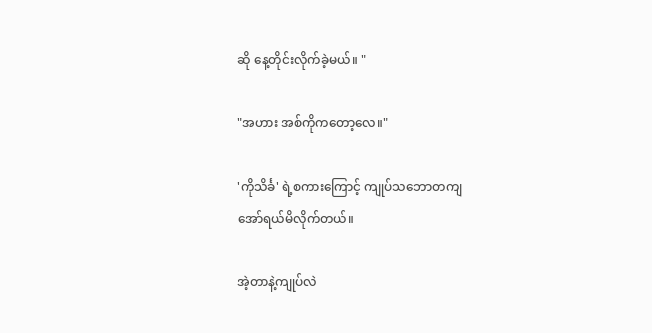ဆို နေ့တိုင်းလိုက်ခဲ့မယ်။ "

"အဟား အစ်ကိုကတော့လေ။"

'ကိုသိင်္ခ' ရဲ့စကားကြောင့် ကျုပ်သဘောတကျ
အော်ရယ်မိလိုက်တယ်။

အဲ့တာနဲ့ကျုပ်လဲ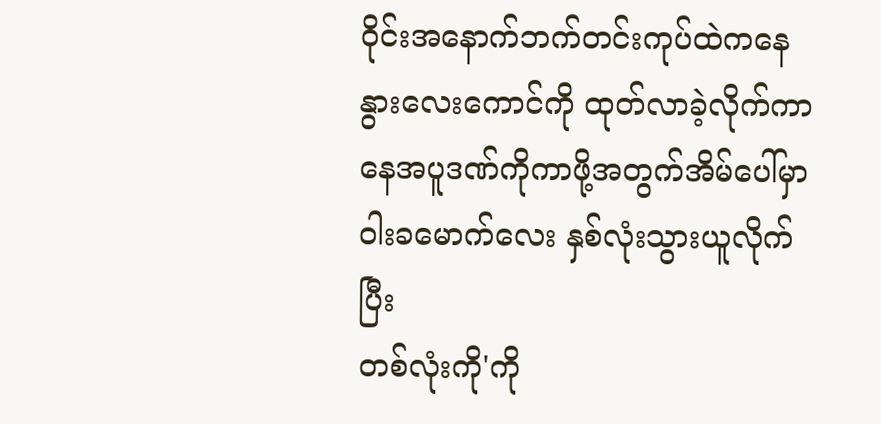ဝိုင်းအနောက်ဘက်တင်းကုပ်ထဲကနေ
နွားလေးကောင်ကို ထုတ်လာခဲ့လိုက်ကာ
နေအပူဒဏ်ကိုကာဖို့အတွက်အိမ်ပေါ်မှာ
ဝါးခမောက်လေး နှစ်လုံးသွားယူလိုက်ပြီး
တစ်လုံးကို'ကို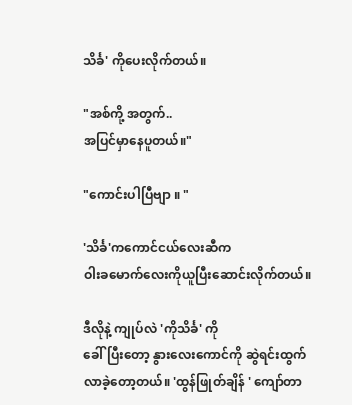သိင်္ခ' ကိုပေးလိုက်တယ်။

"အစ်ကို့ အတွက်..
အပြင်မှာနေပူတယ်။"

"ကောင်းပါပြီဗျာ ။ "

'သိင်္ခ'ကကောင်ငယ်လေးဆီက
ဝါးခမောက်လေးကိုယူပြီးဆောင်းလိုက်တယ်။

ဒီလိုနဲ့ ကျုပ်လဲ 'ကိုသိင်္ခ' ကို
ခေါ်ပြီးတော့ နွားလေးကောင်ကို ဆွဲရင်းထွက်လာခဲ့တော့တယ်။ 'ထွန်ဖြုတ်ချိန် ' ကျော်တာ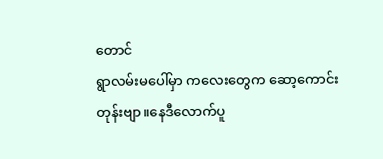တောင်
ရွာလမ်းမပေါ်မှာ ကလေးတွေက ဆော့ကောင်းတုန်းဗျာ။နေဒီလောက်ပူ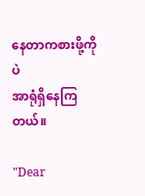နေတာကစားဖို့ကိုပဲ
အာရုံရှိနေကြတယ်။

"Dear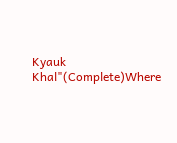Kyauk Khal"(Complete)Where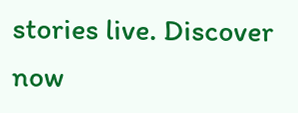stories live. Discover now